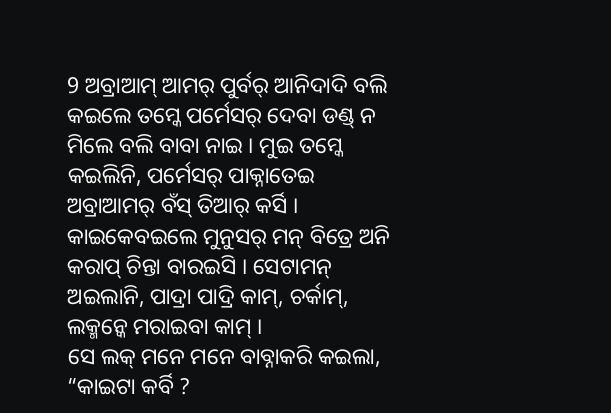9 ଅବ୍ରାଆମ୍ ଆମର୍ ପୁର୍ବର୍ ଆନିଦାଦି ବଲି କଇଲେ ତମ୍କେ ପର୍ମେସର୍ ଦେବା ଡଣ୍ଡ୍ ନ ମିଲେ ବଲି ବାବା ନାଇ । ମୁଇ ତମ୍କେ କଇଲିନି, ପର୍ମେସର୍ ପାକ୍ନାତେଇ ଅବ୍ରାଆମର୍ ବଁସ୍ ତିଆର୍ କର୍ସି ।
କାଇକେବଇଲେ ମୁନୁସର୍ ମନ୍ ବିତ୍ରେ ଅନି କରାପ୍ ଚିନ୍ତା ବାରଇସି । ସେଟାମନ୍ ଅଇଲାନି, ପାଦ୍ରା ପାଦ୍ରି କାମ୍, ଚର୍କାମ୍, ଲକ୍ମନ୍କେ ମରାଇବା କାମ୍ ।
ସେ ଲକ୍ ମନେ ମନେ ବାବ୍ନାକରି କଇଲା, “କାଇଟା କର୍ବି ?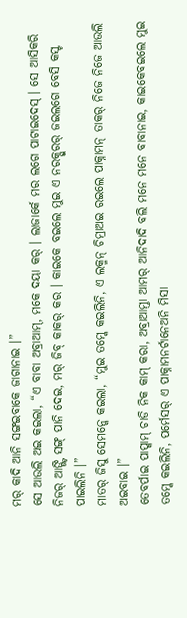ମର୍ କାଦି ଆନି ସଙ୍ଗଇବାକେ ଜାଗାନାଇ ।”
ସେ ଆଉଲି ଅଇ କଇଲା, “ଏ ବାବା ଅବ୍ରାଆମ୍, ମକେ ଦୟା କର୍ । ଲାଜାର୍କେ ମର ଲଗେ ପାଟାଇଦେସ୍ । ସେ ଆସିକରି ନିଜର୍ ଆଙ୍ଗ୍ଟି ସଙ୍ଗ୍ ପାନି ଦେଇ, ମର୍ ଜିବ୍ କାକର୍ କର । କାଇକେ ବଇଲେ ମୁଇ ଏ ନରକ୍ପୁରର୍ ଜଇଲଗେ ବେସି କସ୍ଟ ପାଇଲିନି ।”
ମାତର୍ ଜିସୁ ସେମନ୍କେ କଇଲା, “ମୁଇ ତମ୍କେ କଇଲିନି, ଏ ଲକ୍ମନ୍ ଚିମ୍ରାଅଇ ରଇଲେ ପାକ୍ନାମନ୍ ତାକର୍ ନିଜେ ନିଜେ ଆଉଲି ଅଇବାଇ ।”
ତେବର୍ପାଇ ପାପ୍କାମ୍ ଚାଡି ନିକ କାମ୍ କରା, ଅବ୍ରାଆମ୍ତା ଆମର୍ ଆନିଦାଦି ବଲି ମନେ ମନେ ବାବାନାଇ, କାଇକେବଇଲେ ମୁଇ ତମ୍କେ କଇଲିନି, ପର୍ମେସର୍ ଏ ପାକ୍ନାମନର୍ଟାନେଅନି ମିସା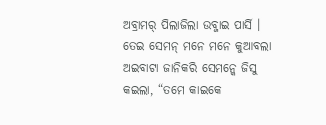ଅବ୍ରାମର୍ ପିଲାଜିଲା ଉବ୍ଜାଇ ପାର୍ସି ।
ତେଇ ସେମନ୍ ମନେ ମନେ କୁଆବଲା ଅଇବାଟା ଜାନିକରି ସେମନ୍କେ ଜିସୁ କଇଲା, “ତମେ କାଇକେ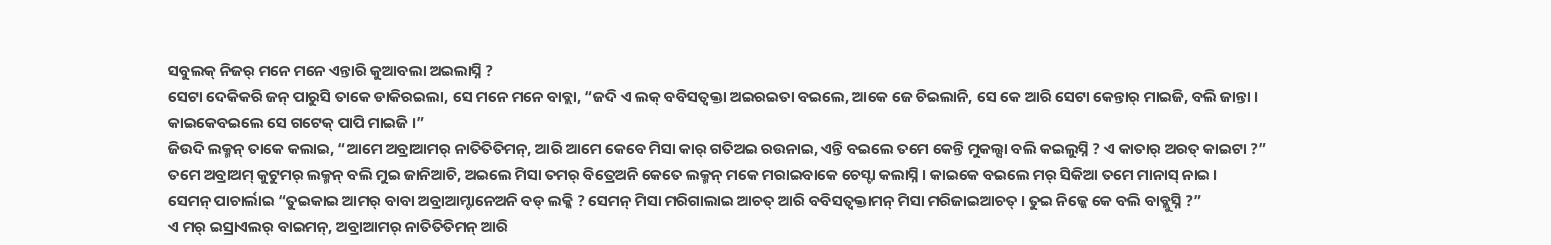ସବୁଲକ୍ ନିଜର୍ ମନେ ମନେ ଏନ୍ତାରି କୁଆବଲା ଅଇଲାସ୍ନି ?
ସେଟା ଦେକିକରି ଜନ୍ ପାରୁସି ତାକେ ଡାକିରଇଲା, ସେ ମନେ ମନେ ବାବ୍ଲା, “ଜଦି ଏ ଲକ୍ ବବିସତ୍ବକ୍ତା ଅଇରଇତା ବଇଲେ, ଆକେ ଜେ ଚିଇଲାନି, ସେ କେ ଆରି ସେଟା କେନ୍ତାର୍ ମାଇଜି, ବଲି ଜାନ୍ତା । କାଇକେବଇଲେ ସେ ଗଟେକ୍ ପାପି ମାଇଜି ।”
ଜିଉଦି ଲକ୍ମନ୍ ତାକେ କଲାଇ, “ଆମେ ଅବ୍ରାଆମର୍ ନାତିତିତିମନ୍, ଆରି ଆମେ କେବେ ମିସା କାର୍ ଗତିଅଇ ରଉନାଇ, ଏନ୍ତି ବଇଲେ ତମେ କେନ୍ତି ମୁକଲ୍ସା ବଲି କଇଲୁସ୍ନି ? ଏ କାତାର୍ ଅରତ୍ କାଇଟା ?”
ତମେ ଅବ୍ରାଅମ୍ କୁଟୁମର୍ ଲକ୍ମନ୍ ବଲି ମୁଇ ଜାନିଆଚି, ଅଇଲେ ମିସା ତମର୍ ବିତ୍ରେଅନି କେତେ ଲକ୍ମନ୍ ମକେ ମରାଇବାକେ ଚେସ୍ଟା କଲାସ୍ନି । କାଇକେ ବଇଲେ ମର୍ ସିକିଆ ତମେ ମାନାସ୍ ନାଇ ।
ସେମନ୍ ପାଚାର୍ଲାଇ “ତୁଇକାଇ ଆମର୍ ବାବା ଅବ୍ରାଆମ୍ଟାନେଅନି ବଡ୍ ଲକ୍କି ? ସେମନ୍ ମିସା ମରିଗାଲାଇ ଆଚତ୍ ଆରି ବବିସତ୍ବକ୍ତାମନ୍ ମିସା ମରିଜାଇଆଚତ୍ । ତୁଇ ନିଜ୍କେ କେ ବଲି ବାବ୍ଲୁସ୍ନି ?”
ଏ ମର୍ ଇସ୍ରାଏଲର୍ ବାଇମନ୍, ଅବ୍ରାଆମର୍ ନାତିତିତିମନ୍ ଆରି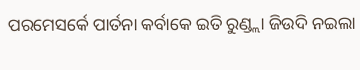ପରମେସର୍କେ ପାର୍ତନା କର୍ବାକେ ଇତି ରୁଣ୍ଡ୍ଲା ଜିଉଦି ନଇଲା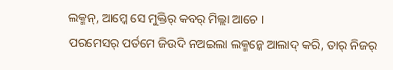ଲକ୍ମନ୍, ଆମ୍କେ ସେ ମୁକ୍ତିର୍ କବର୍ ମିଲ୍ଲା ଆଚେ ।
ପରମେସର୍ ପର୍ତମେ ଜିଉଦି ନଅଇଲା ଲକ୍ମନ୍କେ ଆଲାଦ୍ କରି, ତାର୍ ନିଜର୍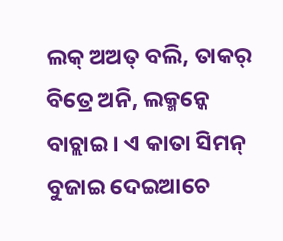ଲକ୍ ଅଅତ୍ ବଲି, ତାକର୍ ବିତ୍ରେ ଅନି, ଲକ୍ମନ୍କେ ବାଚ୍ଲାଇ । ଏ କାତା ସିମନ୍ ବୁଜାଇ ଦେଇଆଚେ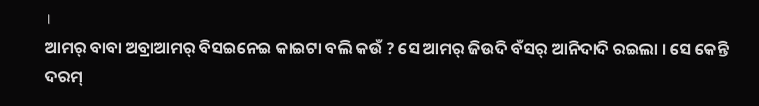।
ଆମର୍ ବାବା ଅବ୍ରାଆମର୍ ବିସଇନେଇ କାଇଟା ବଲି କଉଁ ? ସେ ଆମର୍ ଜିଉଦି ବଁସର୍ ଆନିଦାଦି ରଇଲା । ସେ କେନ୍ତି ଦରମ୍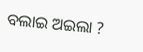ବଲାଇ ଅଇଲା ?